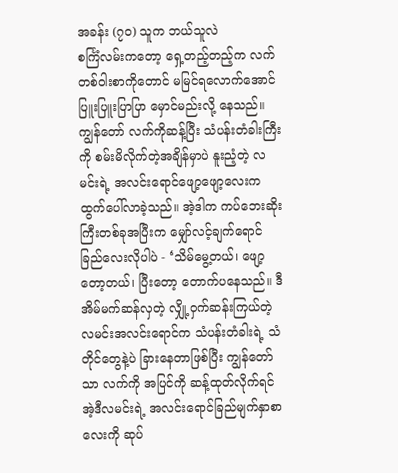အခန်း (၇၀) သူက ဘယ်သူလဲ
စင်္ကြံလမ်းကတော့ ရှေ့တည့်တည့်က လက်တစ်ဝါးစာကိုတောင် မမြင်ရလောက်အောင် ပြူးပြူးပြာပြာ မှောင်မည်းလို့ နေသည်။ကျွန်တော် လက်ကိုဆန့်ပြီး သံပန်းတံခါးကြီးကို စမ်းမိလိုက်တဲ့အချိန်မှာပဲ နူးညံ့တဲ့ လမင်းရဲ့ အလင်းရောင်ဖျော့ဖျော့လေးက ထွက်ပေါ်လာခဲ့သည်။ အဲ့ဒါက ကပ်ဘေးဆိုးကြီးတစ်ခုအပြီးက မျှော်လင့်ချက်ရောင်ခြည်လေးလိုပါပဲ - ‘သိမ်မွေ့တယ်၊ ဖျော့တော့တယ်၊ ပြီးတော့ တောက်ပနေသည်။ ဒီအိမ်မက်ဆန်လှတဲ့ လျှို့ဝှက်ဆန်းကြယ်တဲ့ လမင်းအလင်းရောင်က သံပန်းတံခါးရဲ့ သံတိုင်တွေနဲ့ပဲ ခြားနေတာဖြစ်ပြီး ကျွန်တော် သာ လက်ကို အပြင်ကို ဆန့်ထုတ်လိုက်ရင် အဲ့ဒီလမင်းရဲ့ အလင်းရောင်ခြည်မျက်နှာစာလေးကို ဆုပ်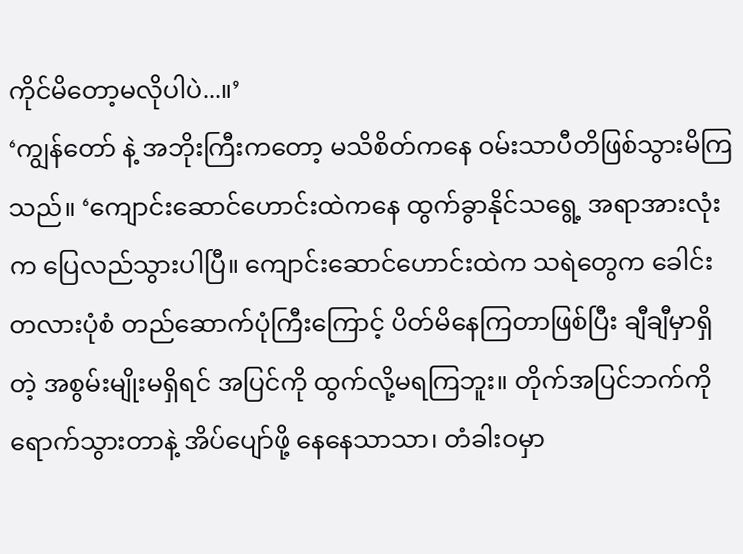ကိုင်မိတော့မလိုပါပဲ...။’
‘ကျွန်တော် နဲ့ အဘိုးကြီးကတော့ မသိစိတ်ကနေ ဝမ်းသာပီတိဖြစ်သွားမိကြသည်။ ‘ကျောင်းဆောင်ဟောင်းထဲကနေ ထွက်ခွာနိုင်သရွေ့ အရာအားလုံးက ပြေလည်သွားပါပြီ။ ကျောင်းဆောင်ဟောင်းထဲက သရဲတွေက ခေါင်းတလားပုံစံ တည်ဆောက်ပုံကြီးကြောင့် ပိတ်မိနေကြတာဖြစ်ပြီး ချီချီမှာရှိတဲ့ အစွမ်းမျိုးမရှိရင် အပြင်ကို ထွက်လို့မရကြဘူး။ တိုက်အပြင်ဘက်ကို ရောက်သွားတာနဲ့ အိပ်ပျော်ဖို့ နေနေသာသာ၊ တံခါးဝမှာ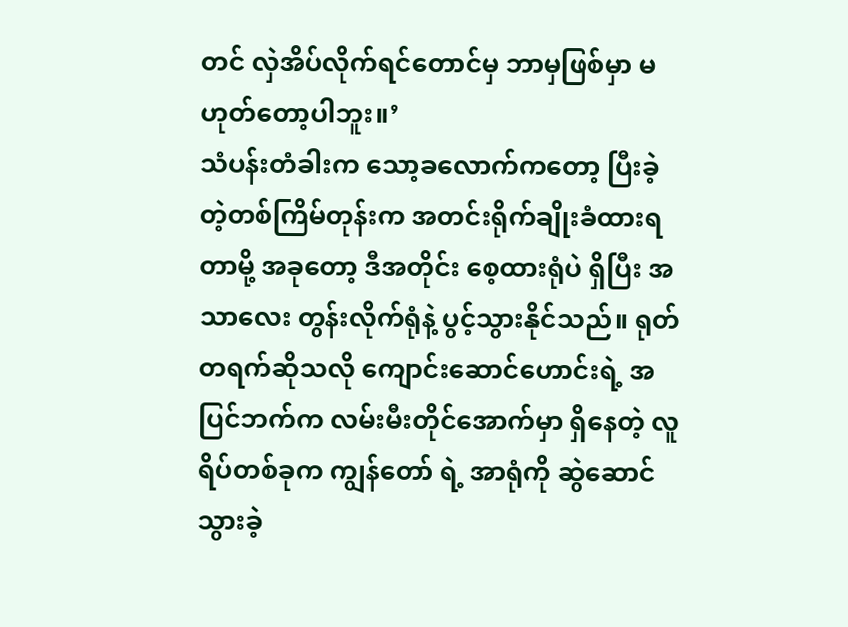တင် လှဲအိပ်လိုက်ရင်တောင်မှ ဘာမှဖြစ်မှာ မဟုတ်တော့ပါဘူး။’
သံပန်းတံခါးက သော့ခလောက်ကတော့ ပြီးခဲ့တဲ့တစ်ကြိမ်တုန်းက အတင်းရိုက်ချိုးခံထားရတာမို့ အခုတော့ ဒီအတိုင်း စေ့ထားရုံပဲ ရှိပြီး အသာလေး တွန်းလိုက်ရုံနဲ့ ပွင့်သွားနိုင်သည်။ ရုတ်တရက်ဆိုသလို ကျောင်းဆောင်ဟောင်းရဲ့ အပြင်ဘက်က လမ်းမီးတိုင်အောက်မှာ ရှိနေတဲ့ လူရိပ်တစ်ခုက ကျွန်တော် ရဲ့ အာရုံကို ဆွဲဆောင်သွားခဲ့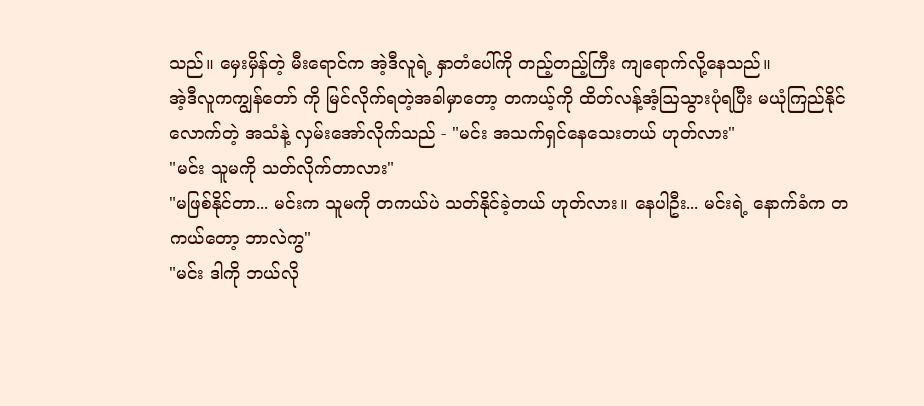သည်။ မှေးမှိန်တဲ့ မီးရောင်က အဲ့ဒီလူရဲ့ နှာတံပေါ်ကို တည့်တည့်ကြီး ကျရောက်လို့နေသည်။
အဲ့ဒီလူကကျွန်တော် ကို မြင်လိုက်ရတဲ့အခါမှာတော့ တကယ့်ကို ထိတ်လန့်အံ့ဩသွားပုံရပြီး မယုံကြည်နိုင်လောက်တဲ့ အသံနဲ့ လှမ်းအော်လိုက်သည် - "မင်း အသက်ရှင်နေသေးတယ် ဟုတ်လား"
"မင်း သူမကို သတ်လိုက်တာလား"
"မဖြစ်နိုင်တာ... မင်းက သူမကို တကယ်ပဲ သတ်နိုင်ခဲ့တယ် ဟုတ်လား။ နေပါဦး... မင်းရဲ့ နောက်ခံက တကယ်တော့ ဘာလဲကွ"
"မင်း ဒါကို ဘယ်လို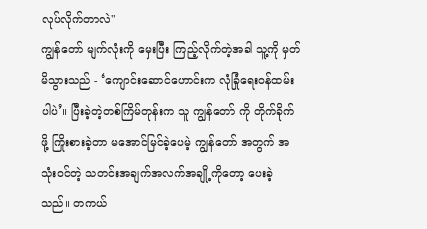လုပ်လိုက်တာလဲ"
ကျွန်တော် မျက်လုံးကို မှေးပြီး ကြည့်လိုက်တဲ့အခါ သူ့ကို မှတ်မိသွားသည် - ‘ကျောင်းဆောင်ဟောင်းက လုံခြုံရေးဝန်ထမ်းပါပဲ’။ ပြီးခဲ့တဲ့တစ်ကြိမ်တုန်းက သူ ကျွန်တော် ကို တိုက်ခိုက်ဖို့ ကြိုးစားခဲ့တာ မအောင်မြင်ခဲ့ပေမဲ့ ကျွန်တော် အတွက် အသုံးဝင်တဲ့ သတင်းအချက်အလက်အချို့ကိုတော့ ပေးခဲ့သည်။ တကယ်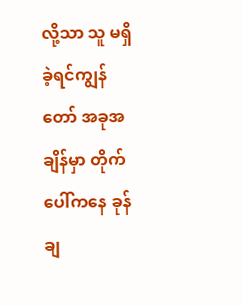လို့သာ သူ မရှိခဲ့ရင်ကျွန်တော် အခုအချိန်မှာ တိုက်ပေါ်ကနေ ခုန်ချ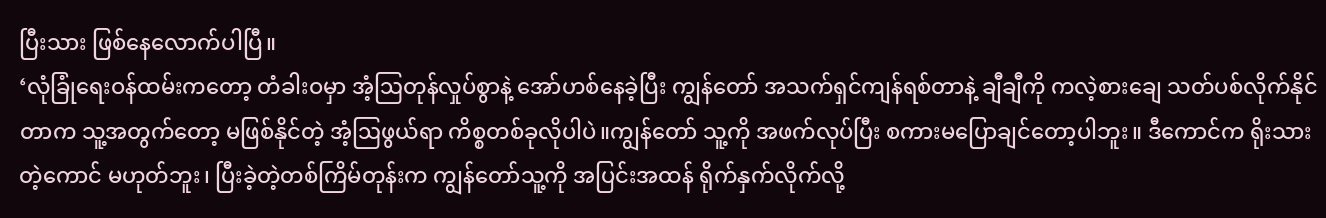ပြီးသား ဖြစ်နေလောက်ပါပြီ။
‘လုံခြုံရေးဝန်ထမ်းကတော့ တံခါးဝမှာ အံ့ဩတုန်လှုပ်စွာနဲ့ အော်ဟစ်နေခဲ့ပြီး ကျွန်တော် အသက်ရှင်ကျန်ရစ်တာနဲ့ ချီချီကို ကလဲ့စားချေ သတ်ပစ်လိုက်နိုင်တာက သူ့အတွက်တော့ မဖြစ်နိုင်တဲ့ အံ့ဩဖွယ်ရာ ကိစ္စတစ်ခုလိုပါပဲ။ကျွန်တော် သူ့ကို အဖက်လုပ်ပြီး စကားမပြောချင်တော့ပါဘူး။ ဒီကောင်က ရိုးသားတဲ့ကောင် မဟုတ်ဘူး၊ ပြီးခဲ့တဲ့တစ်ကြိမ်တုန်းက ကျွန်တော်သူ့ကို အပြင်းအထန် ရိုက်နှက်လိုက်လို့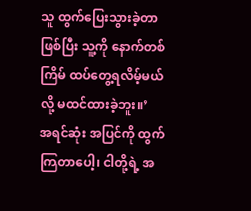သူ ထွက်ပြေးသွားခဲ့တာ ဖြစ်ပြီး သူ့ကို နောက်တစ်ကြိမ် ထပ်တွေ့ရလိမ့်မယ်လို့ မထင်ထားခဲ့ဘူး။’
အရင်ဆုံး အပြင်ကို ထွက်ကြတာပေါ့၊ ငါတို့ရဲ့ အ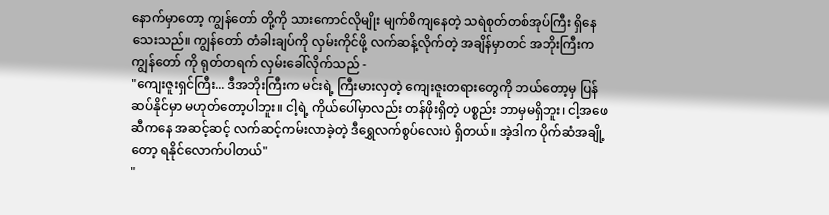နောက်မှာတော့ ကျွန်တော် တို့ကို သားကောင်လိုမျိုး မျက်စိကျနေတဲ့ သရဲစုတ်တစ်အုပ်ကြီး ရှိနေသေးသည်။ ကျွန်တော် တံခါးချပ်ကို လှမ်းကိုင်ဖို့ လက်ဆန့်လိုက်တဲ့ အချိန်မှာတင် အဘိုးကြီးက ကျွန်တော် ကို ရုတ်တရက် လှမ်းခေါ်လိုက်သည် -
"ကျေးဇူးရှင်ကြီး... ဒီအဘိုးကြီးက မင်းရဲ့ ကြီးမားလှတဲ့ ကျေးဇူးတရားတွေကို ဘယ်တော့မှ ပြန်ဆပ်နိုင်မှာ မဟုတ်တော့ပါဘူး။ ငါ့ရဲ့ ကိုယ်ပေါ်မှာလည်း တန်ဖိုးရှိတဲ့ ပစ္စည်း ဘာမှမရှိဘူး၊ ငါ့အဖေဆီကနေ အဆင့်ဆင့် လက်ဆင့်ကမ်းလာခဲ့တဲ့ ဒီရွှေလက်စွပ်လေးပဲ ရှိတယ်။ အဲ့ဒါက ပိုက်ဆံအချို့တော့ ရနိုင်လောက်ပါတယ်"
"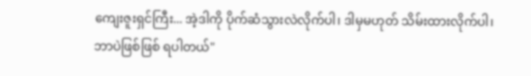ကျေးဇူးရှင်ကြီး... အဲ့ဒါကို ပိုက်ဆံသွားလဲလိုက်ပါ၊ ဒါမှမဟုတ် သိမ်းထားလိုက်ပါ၊ ဘာပဲဖြစ်ဖြစ် ရပါတယ်"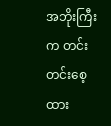အဘိုးကြီးက တင်းတင်းစေ့ထား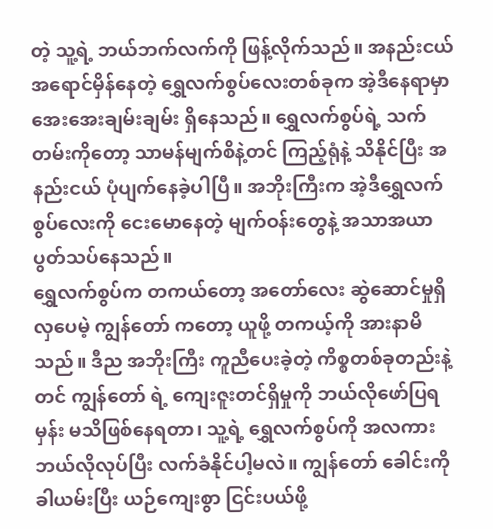တဲ့ သူ့ရဲ့ ဘယ်ဘက်လက်ကို ဖြန့်လိုက်သည်။ အနည်းငယ် အရောင်မှိန်နေတဲ့ ရွှေလက်စွပ်လေးတစ်ခုက အဲ့ဒီနေရာမှာ အေးအေးချမ်းချမ်း ရှိနေသည်။ ရွှေလက်စွပ်ရဲ့ သက်တမ်းကိုတော့ သာမန်မျက်စိနဲ့တင် ကြည့်ရုံနဲ့ သိနိုင်ပြီး အနည်းငယ် ပုံပျက်နေခဲ့ပါပြီ။ အဘိုးကြီးက အဲ့ဒီရွှေလက်စွပ်လေးကို ငေးမောနေတဲ့ မျက်ဝန်းတွေနဲ့ အသာအယာ ပွတ်သပ်နေသည်။
ရွှေလက်စွပ်က တကယ်တော့ အတော်လေး ဆွဲဆောင်မှုရှိလှပေမဲ့ ကျွန်တော် ကတော့ ယူဖို့ တကယ့်ကို အားနာမိသည်။ ဒီည အဘိုးကြီး ကူညီပေးခဲ့တဲ့ ကိစ္စတစ်ခုတည်းနဲ့တင် ကျွန်တော် ရဲ့ ကျေးဇူးတင်ရှိမှုကို ဘယ်လိုဖော်ပြရမှန်း မသိဖြစ်နေရတာ၊ သူ့ရဲ့ ရွှေလက်စွပ်ကို အလကား ဘယ်လိုလုပ်ပြီး လက်ခံနိုင်ပါ့မလဲ။ ကျွန်တော် ခေါင်းကို ခါယမ်းပြီး ယဉ်ကျေးစွာ ငြင်းပယ်ဖို့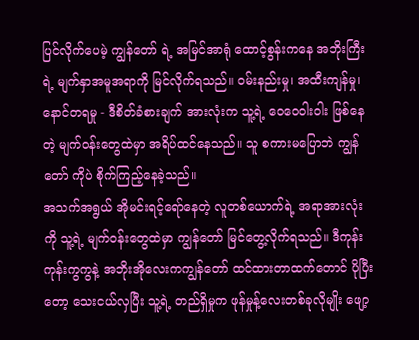ပြင်လိုက်ပေမဲ့ ကျွန်တော် ရဲ့ အမြင်အာရုံ ထောင့်စွန်းကနေ အဘိုးကြီးရဲ့ မျက်နှာအမူအရာကို မြင်လိုက်ရသည်။ ဝမ်းနည်းမှု၊ အထီးကျန်မှု၊ နောင်တရမှု - ဒီစိတ်ခံစားချက် အားလုံးက သူ့ရဲ့ ဝေဝေဝါးဝါး ဖြစ်နေတဲ့ မျက်ဝန်းတွေထဲမှာ အရိပ်ထင်နေသည်။ သူ စကားမပြောဘဲ ကျွန်တော် ကိုပဲ စိုက်ကြည့်နေခဲ့သည်။
အသက်အရွယ် အိုမင်းရင့်ရော်နေတဲ့ လူတစ်ယောက်ရဲ့ အရာအားလုံးကို သူ့ရဲ့ မျက်ဝန်းတွေထဲမှာ ကျွန်တော် မြင်တွေ့လိုက်ရသည်။ ဒီကုန်းကုန်းကွကွနဲ့ အဘိုးအိုလေးကကျွန်တော် ထင်ထားတာထက်တောင် ပိုပြီးတော့ သေးငယ်လှပြီး သူ့ရဲ့ တည်ရှိမှုက ဖုန်မှုန့်လေးတစ်ခုလိုမျိုး ဖျော့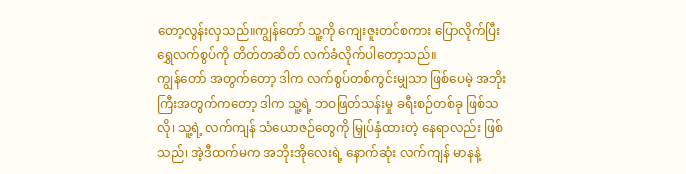တော့လွန်းလှသည်။ကျွန်တော် သူ့ကို ကျေးဇူးတင်စကား ပြောလိုက်ပြီး ရွှေလက်စွပ်ကို တိတ်တဆိတ် လက်ခံလိုက်ပါတော့သည်။
ကျွန်တော် အတွက်တော့ ဒါက လက်စွပ်တစ်ကွင်းမျှသာ ဖြစ်ပေမဲ့ အဘိုးကြီးအတွက်ကတော့ ဒါက သူ့ရဲ့ ဘဝဖြတ်သန်းမှု ခရီးစဉ်တစ်ခု ဖြစ်သလို၊ သူ့ရဲ့ လက်ကျန် သံယောဇဉ်တွေကို မြှုပ်နှံထားတဲ့ နေရာလည်း ဖြစ်သည်၊ အဲ့ဒီထက်မက အဘိုးအိုလေးရဲ့ နောက်ဆုံး လက်ကျန် မာနနဲ့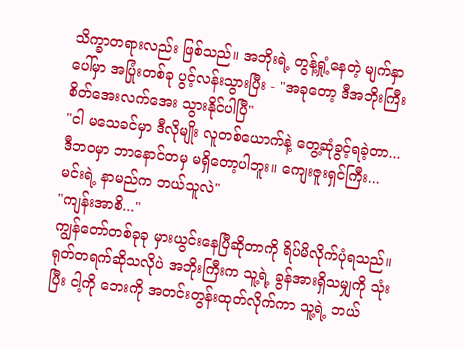သိက္ခာတရားလည်း ဖြစ်သည်။ အဘိုးရဲ့ တွန့်ရှုံ့နေတဲ့ မျက်နှာပေါ်မှာ အပြုံးတစ်ခု ပွင့်လန်းသွားပြီး - "အခုတော့ ဒီအဘိုးကြီး စိတ်အေးလက်အေး သွားနိုင်ပါပြီ"
"ငါ မသေခင်မှာ ဒီလိုမျိုး လူတစ်ယောက်နဲ့ တွေ့ဆုံခွင့်ရခဲ့တာ... ဒီဘဝမှာ ဘာနောင်တမှ မရှိတော့ပါဘူး။ ကျေးဇူးရှင်ကြီး... မင်းရဲ့ နာမည်က ဘယ်သူလဲ"
"ကျန်းအာစိ..."
ကျွန်တော်တစ်ခုခု မှားယွင်းနေပြီဆိုတာကို ရိပ်မိလိုက်ပုံရသည်။ ရုတ်တရက်ဆိုသလိုပဲ အဘိုးကြီးက သူ့ရဲ့ ခွန်အားရှိသမျှကို သုံးပြီး ငါ့ကို ဘေးကို အတင်းတွန်းထုတ်လိုက်ကာ သူ့ရဲ့ ဘယ်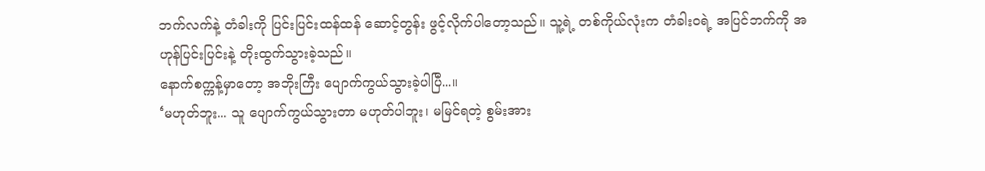ဘက်လက်နဲ့ တံခါးကို ပြင်းပြင်းထန်ထန် ဆောင့်တွန်း ဖွင့်လိုက်ပါတော့သည်။ သူ့ရဲ့ တစ်ကိုယ်လုံးက တံခါးဝရဲ့ အပြင်ဘက်ကို အဟုန်ပြင်းပြင်းနဲ့ တိုးထွက်သွားခဲ့သည်။
နောက်စက္ကန့်မှာတော့ အဘိုးကြီး ပျောက်ကွယ်သွားခဲ့ပါပြီ...။
‘မဟုတ်ဘူး... သူ ပျောက်ကွယ်သွားတာ မဟုတ်ပါဘူး၊ မမြင်ရတဲ့ စွမ်းအား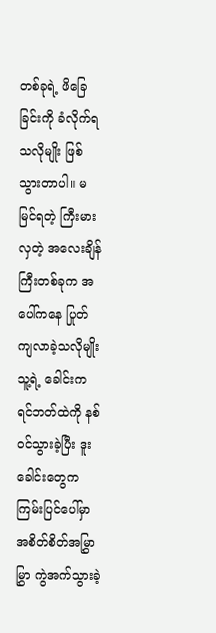တစ်ခုရဲ့ ဖိခြေခြင်းကို ခံလိုက်ရသလိုမျိုး ဖြစ်သွားတာပါ။ မမြင်ရတဲ့ ကြီးမားလှတဲ့ အလေးချိန်ကြီးတစ်ခုက အပေါ်ကနေ ပြုတ်ကျလာခဲ့သလိုမျိုး သူ့ရဲ့ ခေါင်းက ရင်ဘတ်ထဲကို နစ်ဝင်သွားခဲ့ပြီး ဒူးခေါင်းတွေက ကြမ်းပြင်ပေါ်မှာ အစိတ်စိတ်အမြွှာမြွှာ ကွဲအက်သွားခဲ့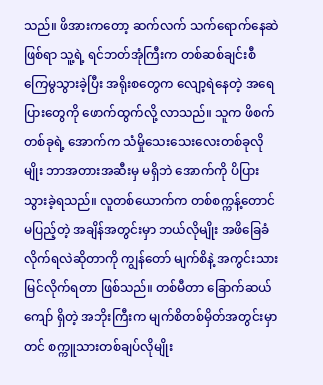သည်။ ဖိအားကတော့ ဆက်လက် သက်ရောက်နေဆဲ ဖြစ်ရာ သူ့ရဲ့ ရင်ဘတ်အုံကြီးက တစ်ဆစ်ချင်းစီ ကြေမွသွားခဲ့ပြီး အရိုးစတွေက လျော့ရဲနေတဲ့ အရေပြားတွေကို ဖောက်ထွက်လို့ လာသည်။ သူက ဖိစက်တစ်ခုရဲ့ အောက်က သံမှိုသေးသေးလေးတစ်ခုလိုမျိုး ဘာအတားအဆီးမှ မရှိဘဲ အောက်ကို ပိပြားသွားခဲ့ရသည်။ လူတစ်ယောက်က တစ်စက္ကန့်တောင် မပြည့်တဲ့ အချိန်အတွင်းမှာ ဘယ်လိုမျိုး အဖိခြေခံလိုက်ရလဲဆိုတာကို ကျွန်တော် မျက်စိနဲ့ အကွင်းသား မြင်လိုက်ရတာ ဖြစ်သည်။ တစ်မီတာ ခြောက်ဆယ်ကျော် ရှိတဲ့ အဘိုးကြီးက မျက်စိတစ်မှိတ်အတွင်းမှာတင် စက္ကူသားတစ်ချပ်လိုမျိုး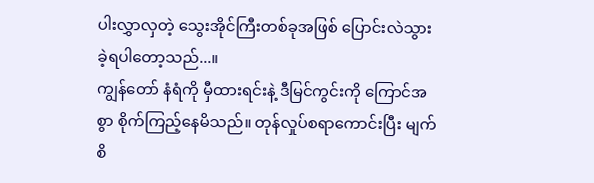ပါးလွှာလှတဲ့ သွေးအိုင်ကြီးတစ်ခုအဖြစ် ပြောင်းလဲသွားခဲ့ရပါတော့သည်...။
ကျွန်တော် နံရံကို မှီထားရင်းနဲ့ ဒီမြင်ကွင်းကို ကြောင်အစွာ စိုက်ကြည့်နေမိသည်။ တုန်လှုပ်စရာကောင်းပြီး မျက်စိ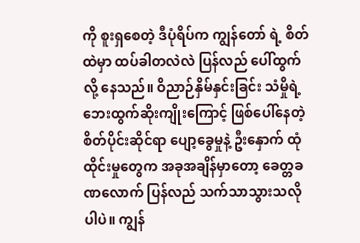ကို စူးရှစေတဲ့ ဒီပုံရိပ်က ကျွန်တော် ရဲ့ စိတ်ထဲမှာ ထပ်ခါတလဲလဲ ပြန်လည် ပေါ်ထွက်လို့ နေသည်။ ဝိညာဉ်နှိမ်နှင်းခြင်း သံမှိုရဲ့ ဘေးထွက်ဆိုးကျိုးကြောင့် ဖြစ်ပေါ်နေတဲ့ စိတ်ပိုင်းဆိုင်ရာ ပျော့ခွေမှုနဲ့ ဦးနှောက် ထုံထိုင်းမှုတွေက အခုအချိန်မှာတော့ ခေတ္တခဏလောက် ပြန်လည် သက်သာသွားသလိုပါပဲ။ ကျွန်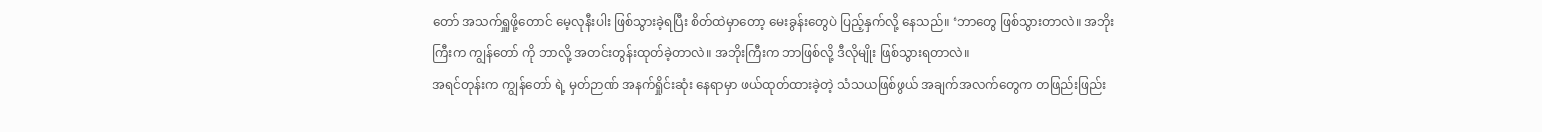တော် အသက်ရှူဖို့တောင် မေ့လုနီးပါး ဖြစ်သွားခဲ့ရပြီး စိတ်ထဲမှာတော့ မေးခွန်းတွေပဲ ပြည့်နှက်လို့ နေသည်။ ‘ဘာတွေ ဖြစ်သွားတာလဲ။ အဘိုးကြီးက ကျွန်တော် ကို ဘာလို့ အတင်းတွန်းထုတ်ခဲ့တာလဲ။ အဘိုးကြီးက ဘာဖြစ်လို့ ဒီလိုမျိုး ဖြစ်သွားရတာလဲ။
အရင်တုန်းက ကျွန်တော် ရဲ့ မှတ်ဉာဏ် အနက်ရှိုင်းဆုံး နေရာမှာ ဖယ်ထုတ်ထားခဲ့တဲ့ သံသယဖြစ်ဖွယ် အချက်အလက်တွေက တဖြည်းဖြည်း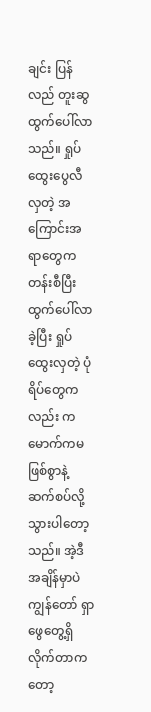ချင်း ပြန်လည် တူးဆွထွက်ပေါ်လာသည်။ ရှုပ်ထွေးပွေလီလှတဲ့ အကြောင်းအရာတွေက တန်းစီပြီး ထွက်ပေါ်လာခဲ့ပြီး ရှုပ်ထွေးလှတဲ့ ပုံရိပ်တွေကလည်း ကမောက်ကမ ဖြစ်စွာနဲ့ ဆက်စပ်လို့ သွားပါတော့သည်။ အဲ့ဒီအချိန်မှာပဲ ကျွန်တော် ရှာဖွေတွေ့ရှိလိုက်တာကတော့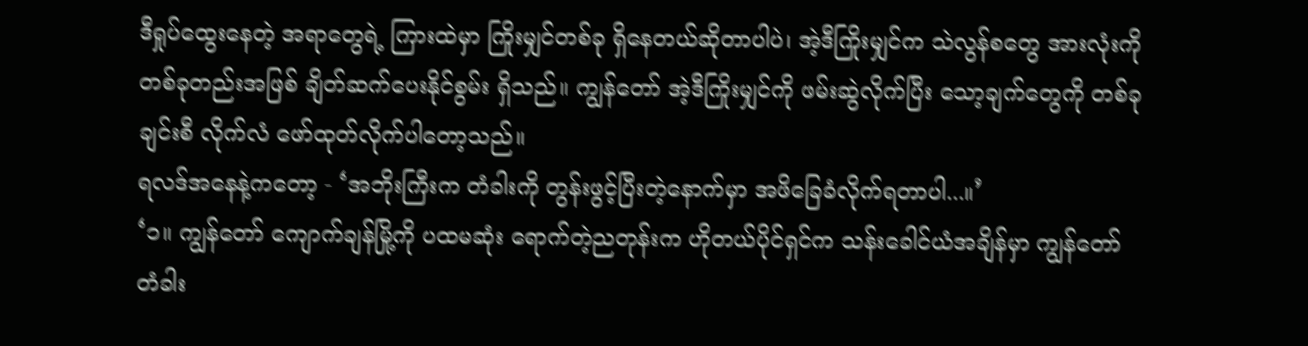ဒီရှုပ်ထွေးနေတဲ့ အရာတွေရဲ့ ကြားထဲမှာ ကြိုးမျှင်တစ်ခု ရှိနေတယ်ဆိုတာပါပဲ၊ အဲ့ဒီကြိုးမျှင်က သဲလွန်စတွေ အားလုံးကို တစ်ခုတည်းအဖြစ် ချိတ်ဆက်ပေးနိုင်စွမ်း ရှိသည်။ ကျွန်တော် အဲ့ဒီကြိုးမျှင်ကို ဖမ်းဆွဲလိုက်ပြီး သော့ချက်တွေကို တစ်ခုချင်းစီ လိုက်လံ ဖော်ထုတ်လိုက်ပါတော့သည်။
ရလဒ်အနေနဲ့ကတော့ - ‘အဘိုးကြီးက တံခါးကို တွန်းဖွင့်ပြီးတဲ့နောက်မှာ အဖိခြေခံလိုက်ရတာပါ...။’
‘၁။ ကျွန်တော် ကျောက်ချန်မြို့ကို ပထမဆုံး ရောက်တဲ့ညတုန်းက ဟိုတယ်ပိုင်ရှင်က သန်းခေါင်ယံအချိန်မှာ ကျွန်တော် တံခါး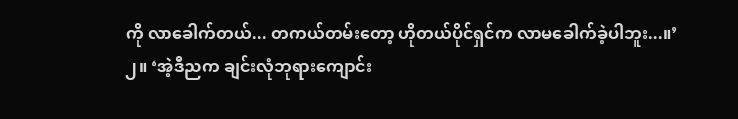ကို လာခေါက်တယ်... တကယ်တမ်းတော့ ဟိုတယ်ပိုင်ရှင်က လာမခေါက်ခဲ့ပါဘူး...။’
၂။ ‘အဲ့ဒီညက ချင်းလုံဘုရားကျောင်း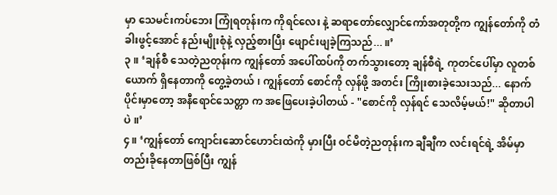မှာ သေမင်းကပ်ဘေး ကြုံရတုန်းက ကိုရင်လေး နဲ့ ဆရာတော်လျှောင်ကော်အတုတို့က ကျွန်တော်ကို တံခါးဖွင့်အောင် နည်းမျိုးစုံနဲ့ လှည့်စားပြီး ဖျောင်းဖျခဲ့ကြသည်...။’
၃။ ‘ချန်စီ သေတဲ့ညတုန်းက ကျွန်တော် အပေါ်ထပ်ကို တက်သွားတော့ ချန်စီရဲ့ ကုတင်ပေါ်မှာ လူတစ်ယောက် ရှိနေတာကို တွေ့ခဲ့တယ်၊ ကျွန်တော် စောင်ကို လှန်ဖို့ အတင်း ကြိုးစားခဲ့သေးသည်... နောက်ပိုင်းမှာတော့ အနီရောင်သေတ္တာ က အဖြေပေးခဲ့ပါတယ် - "စောင်ကို လှန်ရင် သေလိမ့်မယ်!" ဆိုတာပါပဲ။’
၄။ ‘ကျွန်တော် ကျောင်းဆောင်ဟောင်းထဲကို မှားပြီး ဝင်မိတဲ့ညတုန်းက ချီချီက လင်းရင်ရဲ့ အိမ်မှာ တည်းခိုနေတာဖြစ်ပြီး ကျွန်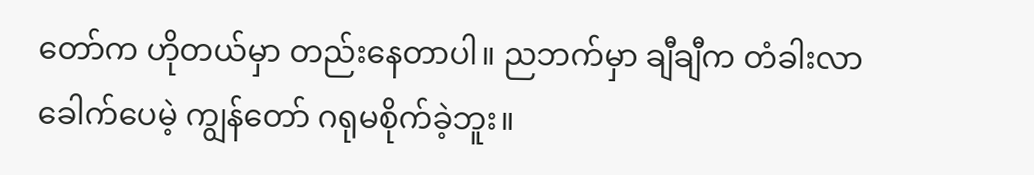တော်က ဟိုတယ်မှာ တည်းနေတာပါ။ ညဘက်မှာ ချီချီက တံခါးလာခေါက်ပေမဲ့ ကျွန်တော် ဂရုမစိုက်ခဲ့ဘူး။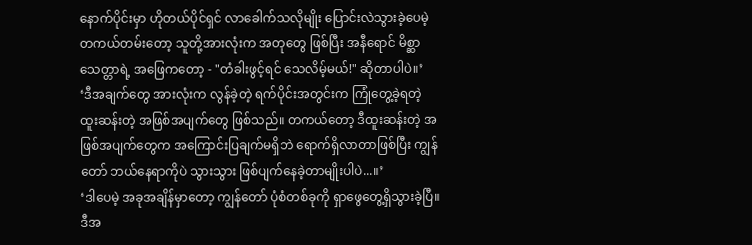နောက်ပိုင်းမှာ ဟိုတယ်ပိုင်ရှင် လာခေါက်သလိုမျိုး ပြောင်းလဲသွားခဲ့ပေမဲ့ တကယ်တမ်းတော့ သူတို့အားလုံးက အတုတွေ ဖြစ်ပြီး အနီရောင် မိစ္ဆာသေတ္တာရဲ့ အဖြေကတော့ - "တံခါးဖွင့်ရင် သေလိမ့်မယ်!" ဆိုတာပါပဲ။’
‘ဒီအချက်တွေ အားလုံးက လွန်ခဲ့တဲ့ ရက်ပိုင်းအတွင်းက ကြုံတွေ့ခဲ့ရတဲ့ ထူးဆန်းတဲ့ အဖြစ်အပျက်တွေ ဖြစ်သည်။ တကယ်တော့ ဒီထူးဆန်းတဲ့ အဖြစ်အပျက်တွေက အကြောင်းပြချက်မရှိဘဲ ရောက်ရှိလာတာဖြစ်ပြီး ကျွန်တော် ဘယ်နေရာကိုပဲ သွားသွား ဖြစ်ပျက်နေခဲ့တာမျိုးပါပဲ...။’
‘ဒါပေမဲ့ အခုအချိန်မှာတော့ ကျွန်တော် ပုံစံတစ်ခုကို ရှာဖွေတွေ့ရှိသွားခဲ့ပြီ။ ဒီအ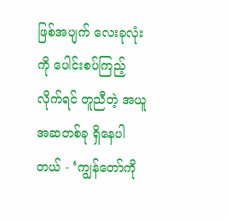ဖြစ်အပျက် လေးခုလုံးကို ပေါင်းစပ်ကြည့်လိုက်ရင် တူညီတဲ့ အယူအဆတစ်ခု ရှိနေပါတယ် - ‘ကျွန်တော်ကို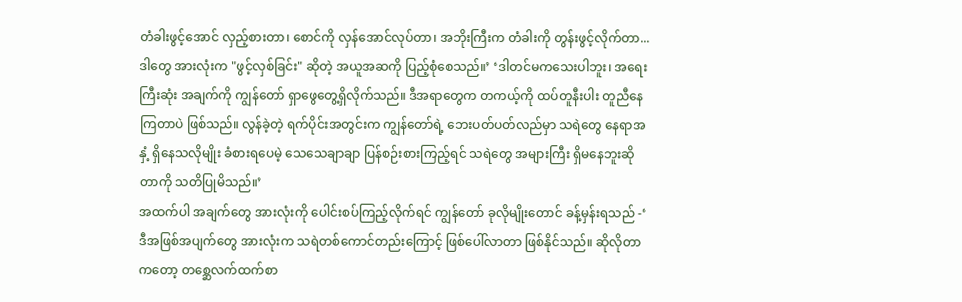တံခါးဖွင့်အောင် လှည့်စားတာ၊ စောင်ကို လှန်အောင်လုပ်တာ၊ အဘိုးကြီးက တံခါးကို တွန်းဖွင့်လိုက်တာ... ဒါတွေ အားလုံးက "ဖွင့်လှစ်ခြင်း" ဆိုတဲ့ အယူအဆကို ပြည့်စုံစေသည်။’ ‘ဒါတင်မကသေးပါဘူး၊ အရေးကြီးဆုံး အချက်ကို ကျွန်တော် ရှာဖွေတွေ့ရှိလိုက်သည်။ ဒီအရာတွေက တကယ့်ကို ထပ်တူနီးပါး တူညီနေကြတာပဲ ဖြစ်သည်။ လွန်ခဲ့တဲ့ ရက်ပိုင်းအတွင်းက ကျွန်တော်ရဲ့ ဘေးပတ်ပတ်လည်မှာ သရဲတွေ နေရာအနှံ့ ရှိနေသလိုမျိုး ခံစားရပေမဲ့ သေသေချာချာ ပြန်စဉ်းစားကြည့်ရင် သရဲတွေ အများကြီး ရှိမနေဘူးဆိုတာကို သတိပြုမိသည်။’
အထက်ပါ အချက်တွေ အားလုံးကို ပေါင်းစပ်ကြည့်လိုက်ရင် ကျွန်တော် ခုလိုမျိုးတောင် ခန့်မှန်းရသည် -‘ ဒီအဖြစ်အပျက်တွေ အားလုံးက သရဲတစ်ကောင်တည်းကြောင့် ဖြစ်ပေါ်လာတာ ဖြစ်နိုင်သည်။ ဆိုလိုတာကတော့ တစ္ဆေလက်ထက်စာ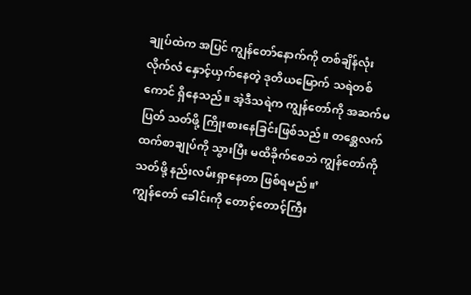ချုပ်ထဲက အပြင် ကျွန်တော်နောက်ကို တစ်ချိန်လုံး လိုက်လံ နှောင့်ယှက်နေတဲ့ ဒုတိယမြောက် သရဲတစ်ကောင် ရှိနေသည်။ အဲ့ဒီသရဲက ကျွန်တော်ကို အဆက်မပြတ် သတ်ဖို့ ကြိုးစားနေခြင်းဖြစ်သည်။ တစ္ဆေလက်ထက်စာချုပ်ကို သွားပြီး မထိခိုက်စေဘဲ ကျွန်တော်ကို သတ်ဖို့ နည်းလမ်းရှာနေတာ ဖြစ်ရမည်။’
ကျွန်တော် ခေါင်းကို တောင့်တောင့်ကြီး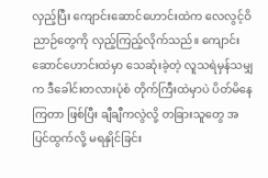လှည့်ပြီး ကျောင်းဆောင်ဟောင်းထဲက လေလွင့်ဝိညာဉ်တွေကို လှည့်ကြည့်လိုက်သည်။ ကျောင်းဆောင်ဟောင်းထဲမှာ သေဆုံးခဲ့တဲ့ လူသရဲမှန်သမျှက ဒီခေါင်းတလားပုံစံ တိုက်ကြီးထဲမှာပဲ ပိတ်မိနေကြတာ ဖြစ်ပြီး ချီချီကလွဲလို့ တခြားသူတွေ အပြင်ထွက်လို့ မရနှိုင်ခြင်း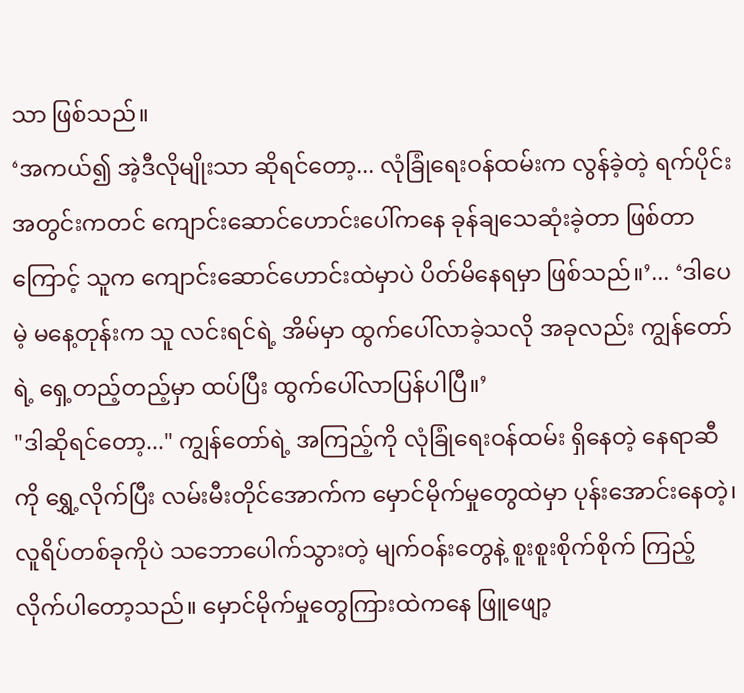သာ ဖြစ်သည်။
‘အကယ်၍ အဲ့ဒီလိုမျိုးသာ ဆိုရင်တော့... လုံခြုံရေးဝန်ထမ်းက လွန်ခဲ့တဲ့ ရက်ပိုင်းအတွင်းကတင် ကျောင်းဆောင်ဟောင်းပေါ်ကနေ ခုန်ချသေဆုံးခဲ့တာ ဖြစ်တာကြောင့် သူက ကျောင်းဆောင်ဟောင်းထဲမှာပဲ ပိတ်မိနေရမှာ ဖြစ်သည်။’... ‘ဒါပေမဲ့ မနေ့တုန်းက သူ လင်းရင်ရဲ့ အိမ်မှာ ထွက်ပေါ်လာခဲ့သလို အခုလည်း ကျွန်တော်ရဲ့ ရှေ့တည့်တည့်မှာ ထပ်ပြီး ထွက်ပေါ်လာပြန်ပါပြီ။’
"ဒါဆိုရင်တော့..." ကျွန်တော်ရဲ့ အကြည့်ကို လုံခြုံရေးဝန်ထမ်း ရှိနေတဲ့ နေရာဆီကို ရွှေ့လိုက်ပြီး လမ်းမီးတိုင်အောက်က မှောင်မိုက်မှုတွေထဲမှာ ပုန်းအောင်းနေတဲ့၊ လူရိပ်တစ်ခုကိုပဲ သဘောပေါက်သွားတဲ့ မျက်ဝန်းတွေနဲ့ စူးစူးစိုက်စိုက် ကြည့်လိုက်ပါတော့သည်။ မှောင်မိုက်မှုတွေကြားထဲကနေ ဖြူဖျော့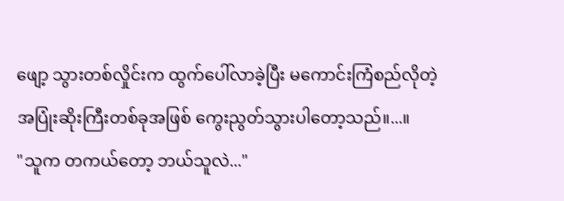ဖျော့ သွားတစ်လှိုင်းက ထွက်ပေါ်လာခဲ့ပြီး မကောင်းကြံစည်လိုတဲ့ အပြုံးဆိုးကြီးတစ်ခုအဖြစ် ကွေးညွတ်သွားပါတော့သည်။...။
"သူက တကယ်တော့ ဘယ်သူလဲ..."